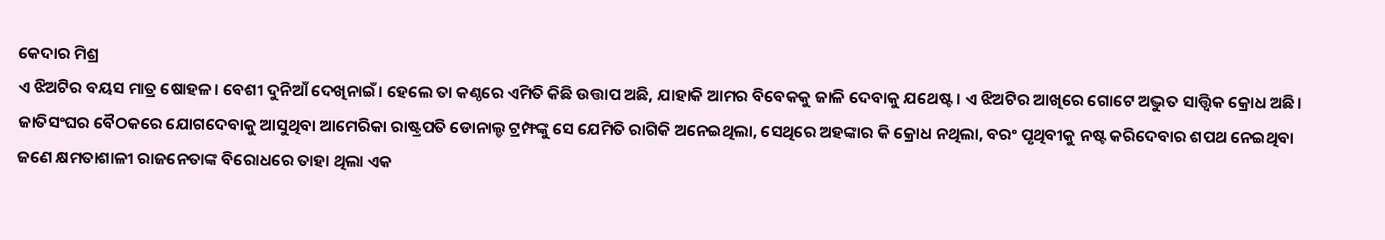କେଦାର ମିଶ୍ର
ଏ ଝିଅଟିର ବୟସ ମାତ୍ର ଷୋହଳ। ବେଶୀ ଦୁନିଆଁ ଦେଖିନାଇଁ। ହେଲେ ତା କଣ୍ଠରେ ଏମିତି କିଛି ଉତ୍ତାପ ଅଛି, ଯାହାକି ଆମର ବିବେକକୁ ଜାଳି ଦେବାକୁ ଯଥେଷ୍ଟ। ଏ ଝିଅଟିର ଆଖିରେ ଗୋଟେ ଅଦ୍ଭୁତ ସାତ୍ତ୍ଵିକ କ୍ରୋଧ ଅଛି। ଜାତିସଂଘର ବୈଠକରେ ଯୋଗଦେବାକୁ ଆସୁଥିବା ଆମେରିକା ରାଷ୍ଟ୍ରପତି ଡୋନାଲ୍ଡ ଟ୍ରମ୍ଫଙ୍କୁ ସେ ଯେମିତି ରାଗିକି ଅନେଇଥିଲା, ସେଥିରେ ଅହଙ୍କାର କି କ୍ରୋଧ ନଥିଲା, ବରଂ ପୃଥିବୀକୁ ନଷ୍ଟ କରିଦେବାର ଶପଥ ନେଇଥିବା ଜଣେ କ୍ଷମତାଶାଳୀ ରାଜନେତାଙ୍କ ବିରୋଧରେ ତାହା ଥିଲା ଏକ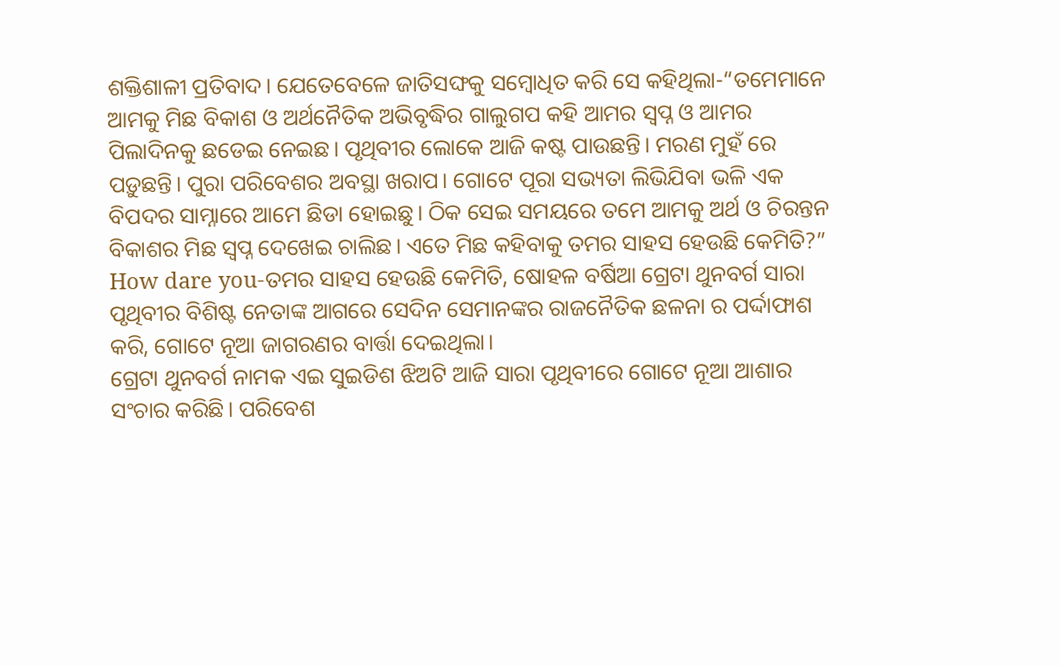ଶକ୍ତିଶାଳୀ ପ୍ରତିବାଦ। ଯେତେବେଳେ ଜାତିସଙ୍ଘକୁ ସମ୍ବୋଧିତ କରି ସେ କହିଥିଲା-“ତମେମାନେ ଆମକୁ ମିଛ ବିକାଶ ଓ ଅର୍ଥନୈତିକ ଅଭିବୃଦ୍ଧିର ଗାଲୁଗପ କହି ଆମର ସ୍ଵପ୍ନ ଓ ଆମର ପିଲାଦିନକୁ ଛଡେଇ ନେଇଛ। ପୃଥିବୀର ଲୋକେ ଆଜି କଷ୍ଟ ପାଉଛନ୍ତି। ମରଣ ମୁହଁ ରେ ପଡ଼ୁଛନ୍ତି। ପୁରା ପରିବେଶର ଅବସ୍ଥା ଖରାପ। ଗୋଟେ ପୂରା ସଭ୍ୟତା ଲିଭିଯିବା ଭଳି ଏକ ବିପଦର ସାମ୍ନାରେ ଆମେ ଛିଡା ହୋଇଛୁ। ଠିକ ସେଇ ସମୟରେ ତମେ ଆମକୁ ଅର୍ଥ ଓ ଚିରନ୍ତନ ବିକାଶର ମିଛ ସ୍ଵପ୍ନ ଦେଖେଇ ଚାଲିଛ। ଏତେ ମିଛ କହିବାକୁ ତମର ସାହସ ହେଉଛି କେମିତି?” How dare you-ତମର ସାହସ ହେଉଛି କେମିତି, ଷୋହଳ ବର୍ଷିଆ ଗ୍ରେଟା ଥୁନବର୍ଗ ସାରା ପୃଥିବୀର ବିଶିଷ୍ଟ ନେତାଙ୍କ ଆଗରେ ସେଦିନ ସେମାନଙ୍କର ରାଜନୈତିକ ଛଳନା ର ପର୍ଦ୍ଦାଫାଶ କରି, ଗୋଟେ ନୂଆ ଜାଗରଣର ବାର୍ତ୍ତା ଦେଇଥିଲା।
ଗ୍ରେଟା ଥୁନବର୍ଗ ନାମକ ଏଇ ସୁଇଡିଶ ଝିଅଟି ଆଜି ସାରା ପୃଥିବୀରେ ଗୋଟେ ନୂଆ ଆଶାର ସଂଚାର କରିଛି। ପରିବେଶ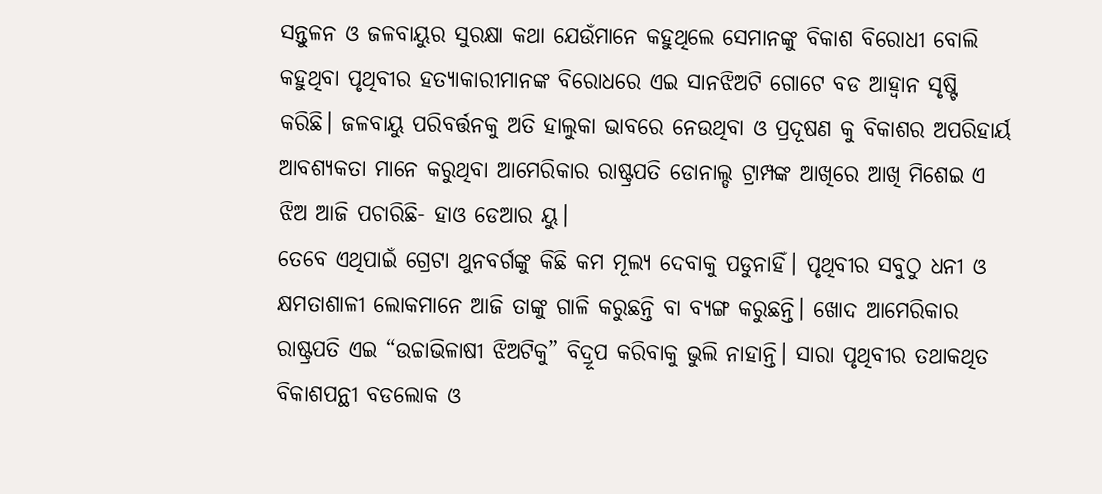ସନ୍ତୁଳନ ଓ ଜଳବାୟୁର ସୁରକ୍ଷା କଥା ଯେଉଁମାନେ କହୁଥିଲେ ସେମାନଙ୍କୁ ବିକାଶ ବିରୋଧୀ ବୋଲି କହୁଥିବା ପୃଥିବୀର ହତ୍ୟାକାରୀମାନଙ୍କ ବିରୋଧରେ ଏଇ ସାନଝିଅଟି ଗୋଟେ ବଡ ଆହ୍ଵାନ ସୃଷ୍ଟି କରିଛି। ଜଳବାୟୁ ପରିବର୍ତ୍ତନକୁ ଅତି ହାଲୁକା ଭାବରେ ନେଉଥିବା ଓ ପ୍ରଦୂଷଣ କୁ ବିକାଶର ଅପରିହାର୍ୟ ଆବଶ୍ୟକତା ମାନେ କରୁଥିବା ଆମେରିକାର ରାଷ୍ଟ୍ରପତି ଡୋନାଲ୍ଡ ଟ୍ରାମ୍ପଙ୍କ ଆଖିରେ ଆଖି ମିଶେଇ ଏ ଝିଅ ଆଜି ପଚାରିଛି- ହାଓ ଡେଆର ୟୁ।
ତେବେ ଏଥିପାଇଁ ଗ୍ରେଟା ଥୁନବର୍ଗଙ୍କୁ କିଛି କମ ମୂଲ୍ୟ ଦେବାକୁ ପଡୁନାହିଁ। ପୃଥିବୀର ସବୁଠୁ ଧନୀ ଓ କ୍ଷମତାଶାଳୀ ଲୋକମାନେ ଆଜି ତାଙ୍କୁ ଗାଳି କରୁଛନ୍ତି ବା ବ୍ୟଙ୍ଗ କରୁଛନ୍ତି। ଖୋଦ ଆମେରିକାର ରାଷ୍ଟ୍ରପତି ଏଇ “ଉଚ୍ଚାଭିଳାଷୀ ଝିଅଟିକୁ” ବିଦ୍ରୂପ କରିବାକୁ ଭୁଲି ନାହାନ୍ତି। ସାରା ପୃଥିବୀର ତଥାକଥିତ ବିକାଶପନ୍ଥୀ ବଡଲୋକ ଓ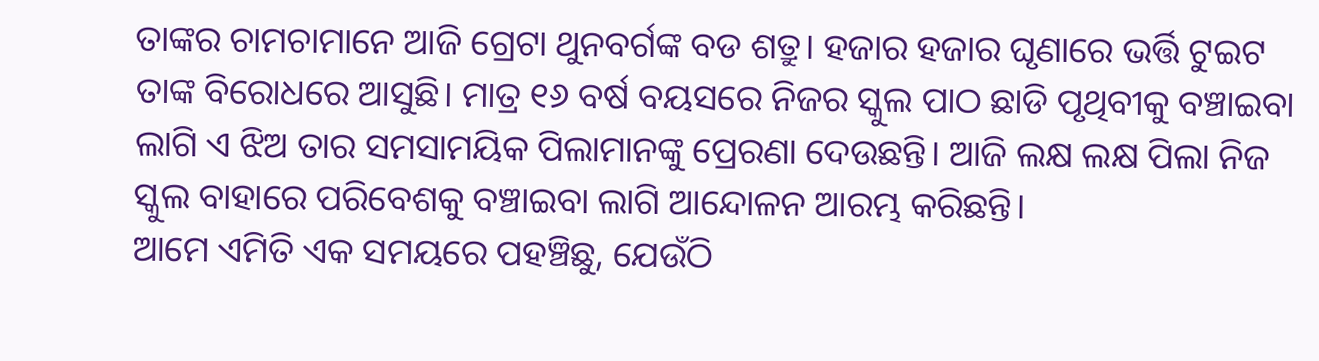ତାଙ୍କର ଚାମଚାମାନେ ଆଜି ଗ୍ରେଟା ଥୁନବର୍ଗଙ୍କ ବଡ ଶତ୍ରୁ। ହଜାର ହଜାର ଘୃଣାରେ ଭର୍ତ୍ତି ଟୁଇଟ ତାଙ୍କ ବିରୋଧରେ ଆସୁଛି। ମାତ୍ର ୧୬ ବର୍ଷ ବୟସରେ ନିଜର ସ୍କୁଲ ପାଠ ଛାଡି ପୃଥିବୀକୁ ବଞ୍ଚାଇବା ଲାଗି ଏ ଝିଅ ତାର ସମସାମୟିକ ପିଲାମାନଙ୍କୁ ପ୍ରେରଣା ଦେଉଛନ୍ତି। ଆଜି ଲକ୍ଷ ଲକ୍ଷ ପିଲା ନିଜ ସ୍କୁଲ ବାହାରେ ପରିବେଶକୁ ବଞ୍ଚାଇବା ଲାଗି ଆନ୍ଦୋଳନ ଆରମ୍ଭ କରିଛନ୍ତି।
ଆମେ ଏମିତି ଏକ ସମୟରେ ପହଞ୍ଚିଛୁ, ଯେଉଁଠି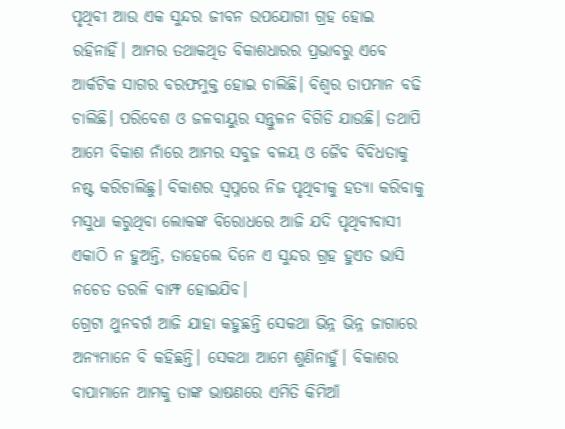ପୃଥିବୀ ଆଉ ଏକ ସୁନ୍ଦର ଜୀବନ ଉପଯୋଗୀ ଗ୍ରହ ହୋଇ ରହିନାହିଁ। ଆମର ତଥାକଥିତ ବିକାଶଧାରର ପ୍ରଭାବରୁ ଏବେ ଆର୍କଟିକ ସାଗର ବରଫମୁକ୍ତ ହୋଇ ଚାଲିଛି। ବିଶ୍ଵର ତାପମାନ ବଢି ଚାଲିଛି। ପରିବେଶ ଓ ଜଳବାୟୁର ସନ୍ତୁଳନ ବିଗିଡି ଯାଉଛି। ତଥାପି ଆମେ ବିକାଶ ନାଁରେ ଆମର ସବୁଜ ବଳୟ ଓ ଜୈବ ବିବିଧତାକୁ ନଷ୍ଟ କରିଚାଲିଛୁ। ବିକାଶର ସ୍ଵପ୍ନରେ ନିଜ ପୃଥିବୀକୁ ହତ୍ୟା କରିବାକୁ ମସୁଧା କରୁଥିବା ଲୋକଙ୍କ ବିରୋଧରେ ଆଜି ଯଦି ପୃଥିବୀବାସୀ ଏକାଠି ନ ହୁଅନ୍ତି, ତାହେଲେ ଦିନେ ଏ ସୁନ୍ଦର ଗ୍ରହ ହୁଏତ ଭାସି ନଚେତ ତରଳି ବାମ୍ଫ ହୋଇଯିବ।
ଗ୍ରେଟା ଥୁନବର୍ଗ ଆଜି ଯାହା କହୁଛନ୍ତି ସେକଥା ଭିନ୍ନ ଭିନ୍ନ ଜାଗାରେ ଅନ୍ୟମାନେ ବି କହିଛନ୍ତି। ସେକଥା ଆମେ ଶୁଣିନାହୁଁ। ବିକାଶର ବାପାମାନେ ଆମକୁ ତାଙ୍କ ଭାଷଣରେ ଏମିତି କିମିଆଁ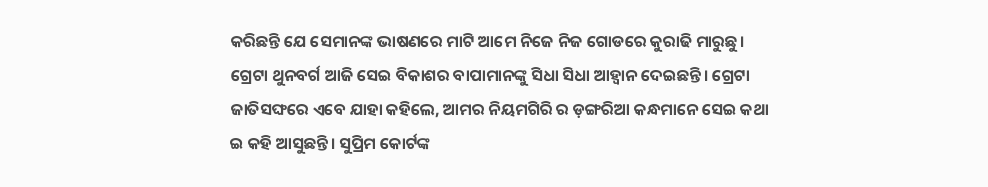କରିଛନ୍ତି ଯେ ସେମାନଙ୍କ ଭାଷଣରେ ମାଟି ଆମେ ନିଜେ ନିଜ ଗୋଡରେ କୁରାଢି ମାରୁଛୁ। ଗ୍ରେଟା ଥୁନବର୍ଗ ଆଜି ସେଇ ବିକାଶର ବାପାମାନଙ୍କୁ ସିଧା ସିଧା ଆହ୍ଵାନ ଦେଇଛନ୍ତି। ଗ୍ରେଟା ଜାତିସଙ୍ଘରେ ଏବେ ଯାହା କହିଲେ, ଆମର ନିୟମଗିରି ର ଡ଼ଙ୍ଗରିଆ କନ୍ଧମାନେ ସେଇ କଥା ଇ କହି ଆସୁଛନ୍ତି। ସୁପ୍ରିମ କୋର୍ଟଙ୍କ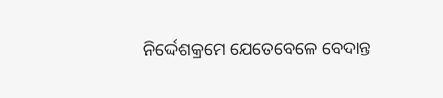ନିର୍ଦ୍ଦେଶକ୍ରମେ ଯେତେବେଳେ ବେଦାନ୍ତ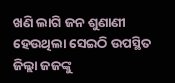ଖଣି ଲାଗି ଜନ ଶୁଣାଣୀ ହେଉଥିଲା ସେଇଠି ଉପସ୍ଥିତ ଜିଲ୍ଲା ଜଜଙ୍କୁ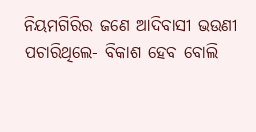ନିୟମଗିରିର ଜଣେ ଆଦିବାସୀ ଭଉଣୀ ପଚାରିଥିଲେ- ବିକାଶ ହେବ ବୋଲି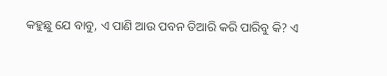କହୁଛୁ ଯେ ବାବୁ, ଏ ପାଣି ଆଉ ପବନ ତିଆରି କରି ପାରିବୁ କି? ଏ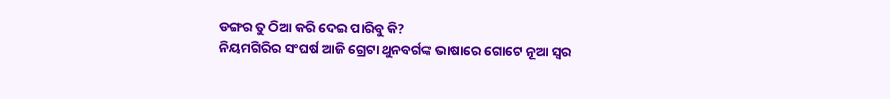ଡଙ୍ଗର ତୁ ଠିଆ କରି ଦେଇ ପାରିବୁ କି?
ନିୟମଗିରିର ସଂଘର୍ଷ ଆଜି ଗ୍ରେଟା ଥୁନବର୍ଗଙ୍କ ଭାଷାରେ ଗୋଟେ ନୂଆ ସ୍ଵର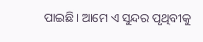ପାଇଛି। ଆମେ ଏ ସୁନ୍ଦର ପୃଥିବୀକୁ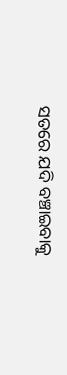ସତରେ ଯଦି ବଞ୍ଚାଇବାକୁ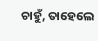ଚାହୁଁ, ତାହେଲେ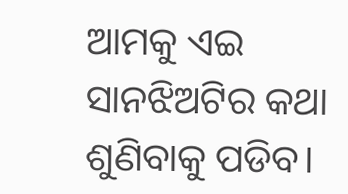ଆମକୁ ଏଇ ସାନଝିଅଟିର କଥା ଶୁଣିବାକୁ ପଡିବ।